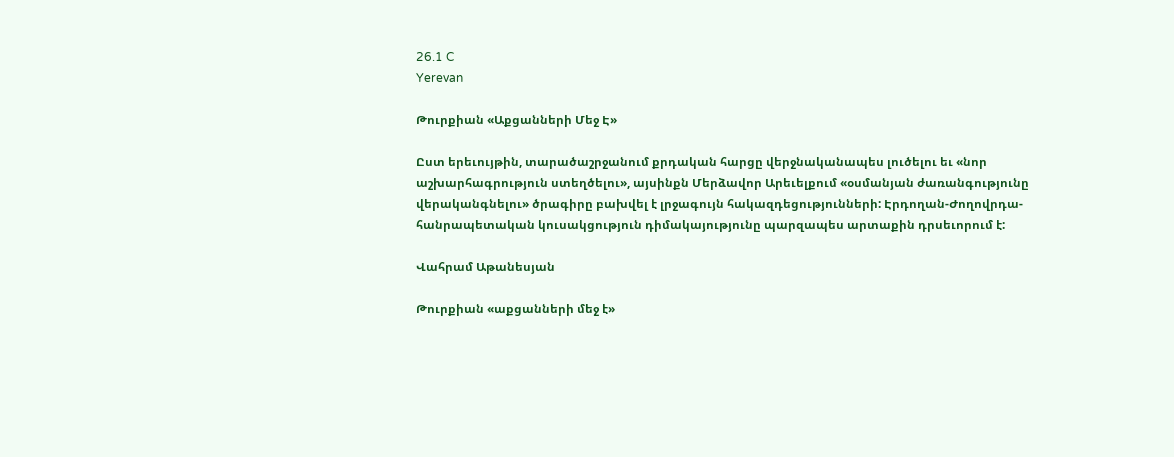26.1 C
Yerevan

Թուրքիան «Աքցանների Մեջ Է»

Ըստ երեւույթին, տարածաշրջանում քրդական հարցը վերջնականապես լուծելու եւ «նոր աշխարհագրություն ստեղծելու», այսինքն Մերձավոր Արեւելքում «օսմանյան ժառանգությունը վերականգնելու» ծրագիրը բախվել է լրջագույն հակազդեցությունների: Էրդողան-Ժողովրդա-հանրապետական կուսակցություն դիմակայությունը պարզապես արտաքին դրսեւորում է:

Վահրամ Աթանեսյան

Թուրքիան «աքցանների մեջ է»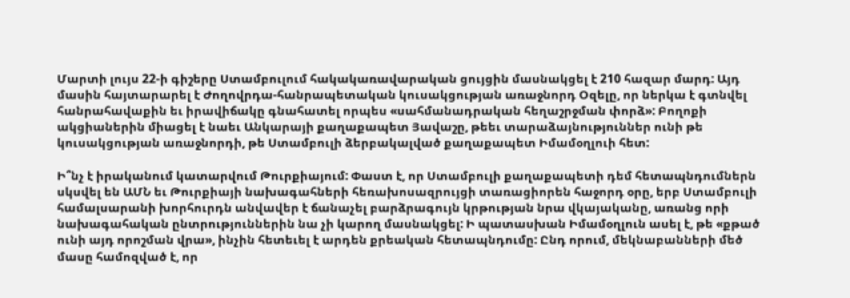Մարտի լույս 22‑ի գիշերը Ստամբուլում հակակառավարական ցույցին մասնակցել է 210 հազար մարդ: Այդ մասին հայտարարել է Ժողովրդա-հանրապետական կուսակցության առաջնորդ Օզելը, որ ներկա է գտնվել հանրահավաքին եւ իրավիճակը գնահատել որպես «սահմանադրական հեղաշրջման փորձ»: Բողոքի ակցիաներին միացել է նաեւ Անկարայի քաղաքապետ Յավաշը, թեեւ տարաձայնություններ ունի թե կուսակցության առաջնորդի, թե Ստամբուլի ձերբակալված քաղաքապետ Իմամօղլուի հետ:

Ի՞նչ է իրականում կատարվում Թուրքիայում: Փաստ է, որ Ստամբուլի քաղաքապետի դեմ հետապնդումներն սկսվել են ԱՄՆ եւ Թուրքիայի նախագահների հեռախոսազրույցի տառացիորեն հաջորդ օրը, երբ Ստամբուլի համալսարանի խորհուրդն անվավեր է ճանաչել բարձրագույն կրթության նրա վկայականը, առանց որի նախագահական ընտրություններին նա չի կարող մասնակցել: Ի պատասխան Իմամօղլուն ասել է, թե «քթած ունի այդ որոշման վրա», ինչին հետեւել է արդեն քրեական հետապնդումը: Ընդ որում, մեկնաբանների մեծ մասը համոզված է, որ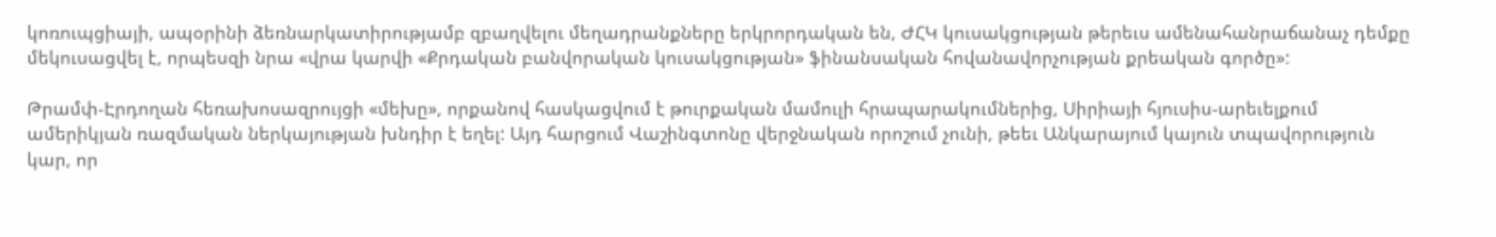կոռուպցիայի, ապօրինի ձեռնարկատիրությամբ զբաղվելու մեղադրանքները երկրորդական են, ԺՀԿ կուսակցության թերեւս ամենահանրաճանաչ դեմքը մեկուսացվել է, որպեսզի նրա «վրա կարվի «Քրդական բանվորական կուսակցության» ֆինանսական հովանավորչության քրեական գործը»:

Թրամփ-Էրդողան հեռախոսազրույցի «մեխը», որքանով հասկացվում է թուրքական մամուլի հրապարակումներից, Սիրիայի հյուսիս-արեւելքում ամերիկյան ռազմական ներկայության խնդիր է եղել: Այդ հարցում Վաշինգտոնը վերջնական որոշում չունի, թեեւ Անկարայում կայուն տպավորություն կար, որ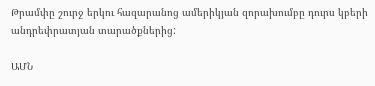Թրամփը շուրջ երկու հազարանոց ամերիկյան զորախումբը դուրս կբերի անդրեփրատյան տարածքներից:

ԱՄՆ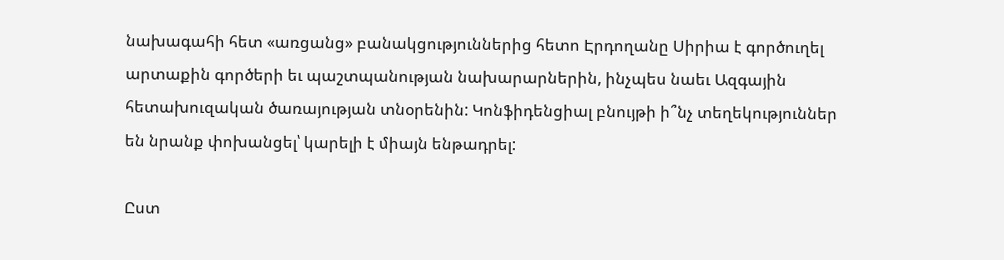նախագահի հետ «առցանց» բանակցություններից հետո Էրդողանը Սիրիա է գործուղել արտաքին գործերի եւ պաշտպանության նախարարներին, ինչպես նաեւ Ազգային հետախուզական ծառայության տնօրենին: Կոնֆիդենցիալ բնույթի ի՞նչ տեղեկություններ են նրանք փոխանցել՝ կարելի է միայն ենթադրել:

Ըստ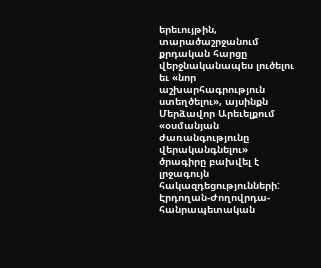երեւույթին, տարածաշրջանում քրդական հարցը վերջնականապես լուծելու եւ «նոր աշխարհագրություն ստեղծելու», այսինքն Մերձավոր Արեւելքում «օսմանյան ժառանգությունը վերականգնելու» ծրագիրը բախվել է լրջագույն հակազդեցությունների: Էրդողան-Ժողովրդա-հանրապետական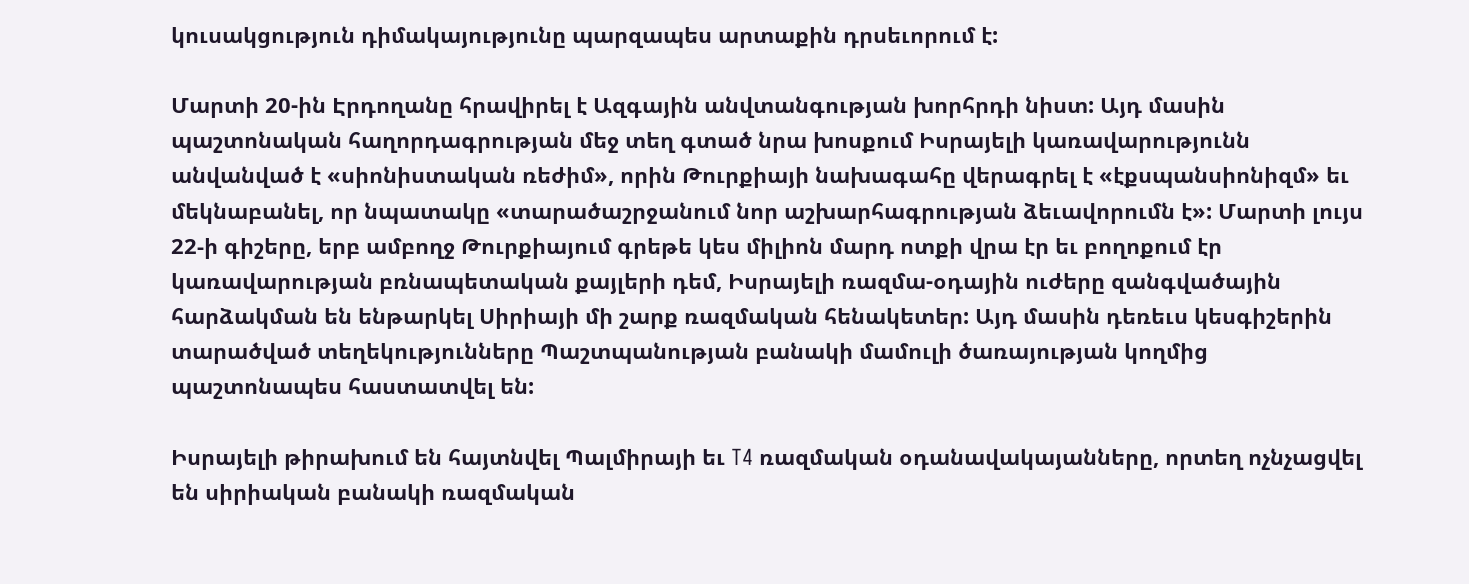կուսակցություն դիմակայությունը պարզապես արտաքին դրսեւորում է:

Մարտի 20-ին Էրդողանը հրավիրել է Ազգային անվտանգության խորհրդի նիստ: Այդ մասին պաշտոնական հաղորդագրության մեջ տեղ գտած նրա խոսքում Իսրայելի կառավարությունն անվանված է «սիոնիստական ռեժիմ», որին Թուրքիայի նախագահը վերագրել է «էքսպանսիոնիզմ» եւ մեկնաբանել, որ նպատակը «տարածաշրջանում նոր աշխարհագրության ձեւավորումն է»: Մարտի լույս 22‑ի գիշերը, երբ ամբողջ Թուրքիայում գրեթե կես միլիոն մարդ ոտքի վրա էր եւ բողոքում էր կառավարության բռնապետական քայլերի դեմ, Իսրայելի ռազմա-օդային ուժերը զանգվածային հարձակման են ենթարկել Սիրիայի մի շարք ռազմական հենակետեր: Այդ մասին դեռեւս կեսգիշերին տարածված տեղեկությունները Պաշտպանության բանակի մամուլի ծառայության կողմից պաշտոնապես հաստատվել են:

Իսրայելի թիրախում են հայտնվել Պալմիրայի եւ T4 ռազմական օդանավակայանները, որտեղ ոչնչացվել են սիրիական բանակի ռազմական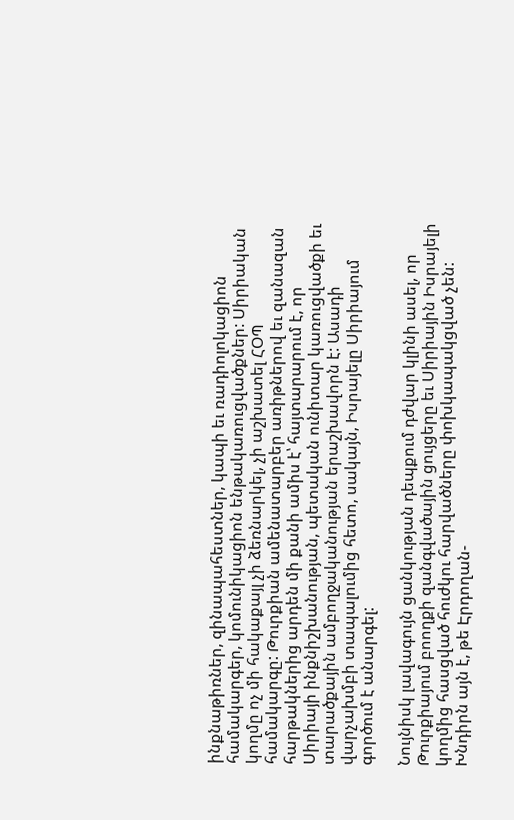ինքնաթիռներ, զինապահեստներ, կապի եւ ռադիոլոկացիոն համակարգեր, կոմունիկացիոն ենթակառուցվածքներ: Սիրիական կողմը ոչ մի հակաքայլ չի ձեռնարկել, չի աշխատել ՀՕՊ համակարգը: Թուրքիան ամենատարբեր առիթներով եւ զանազան հարթակներից արդեն մի քանի ամիս է՝ հայտարարում է, որ Սիրիայի ինքնիշխանության, պետական ունիտար կառուցվածքի եւ տարածքային ամբողջականության երաշխավորն է: Ասադի վարչախմբի տապալումից հետո, սակայն, Իսրայելը Սիրիայում գործում է անարգել:

Նույնիսկ լավագույն ցանկության դեպքում դժվար կլինի ասել, որ Թուրքիայում բոողքի զանգվածային ցույցերը եւ Սիրիային Իսրայելի կողմից հասցված հուժկու հարվածները փոխկապակցված չեն: Խնդիրն այն է, թե Էրդողան-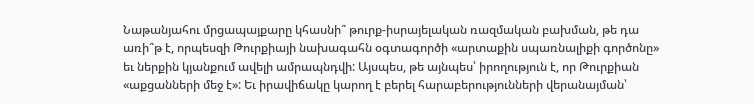Նաթանյահու մրցապայքարը կհասնի՞ թուրք-իսրայելական ռազմական բախման, թե դա առի՞թ է, որպեսզի Թուրքիայի նախագահն օգտագործի «արտաքին սպառնալիքի գործոնը» եւ ներքին կյանքում ավելի ամրապնդվի: Այսպես, թե այնպես՝ իրողություն է, որ Թուրքիան «աքցանների մեջ է»: Եւ իրավիճակը կարող է բերել հարաբերությունների վերանայման՝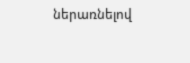ներառնելով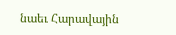նաեւ Հարավային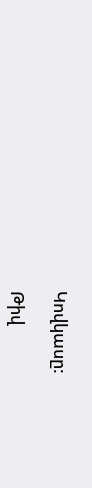Կովկասը:

Թիվ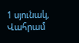1 սյունակ, Վահրամ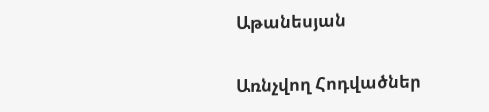Աթանեսյան

Առնչվող Հոդվածներ